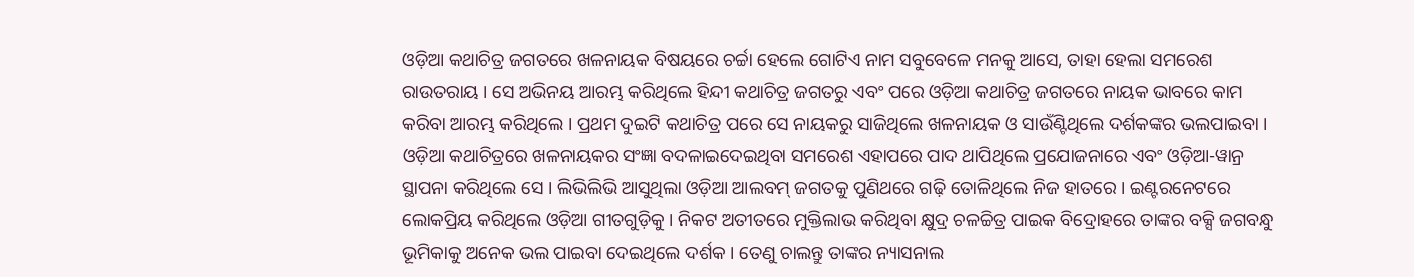ଓଡ଼ିଆ କଥାଚିତ୍ର ଜଗତରେ ଖଳନାୟକ ବିଷୟରେ ଚର୍ଚ୍ଚା ହେଲେ ଗୋଟିଏ ନାମ ସବୁବେଳେ ମନକୁ ଆସେ, ତାହା ହେଲା ସମରେଶ ରାଉତରାୟ । ସେ ଅଭିନୟ ଆରମ୍ଭ କରିଥିଲେ ହିନ୍ଦୀ କଥାଚିତ୍ର ଜଗତରୁ ଏବଂ ପରେ ଓଡ଼ିଆ କଥାଚିତ୍ର ଜଗତରେ ନାୟକ ଭାବରେ କାମ କରିବା ଆରମ୍ଭ କରିଥିଲେ । ପ୍ରଥମ ଦୁଇଟି କଥାଚିତ୍ର ପରେ ସେ ନାୟକରୁ ସାଜିଥିଲେ ଖଳନାୟକ ଓ ସାଉଁଣ୍ଟିଥିଲେ ଦର୍ଶକଙ୍କର ଭଲପାଇବା । ଓଡ଼ିଆ କଥାଚିତ୍ରରେ ଖଳନାୟକର ସଂଜ୍ଞା ବଦଳାଇଦେଇଥିବା ସମରେଶ ଏହାପରେ ପାଦ ଥାପିଥିଲେ ପ୍ରଯୋଜନାରେ ଏବଂ ଓଡ଼ିଆ-ୱାନ୍ର ସ୍ଥାପନା କରିଥିଲେ ସେ । ଲିଭିଲିଭି ଆସୁଥିଲା ଓଡ଼ିଆ ଆଲବମ୍ ଜଗତକୁ ପୁଣିଥରେ ଗଢ଼ି ତୋଳିଥିଲେ ନିଜ ହାତରେ । ଇଣ୍ଟରନେଟରେ ଲୋକପ୍ରିୟ କରିଥିଲେ ଓଡ଼ିଆ ଗୀତଗୁଡ଼ିକୁ । ନିକଟ ଅତୀତରେ ମୁକ୍ତିଲାଭ କରିଥିବା କ୍ଷୁଦ୍ର ଚଳଚ୍ଚିତ୍ର ପାଇକ ବିଦ୍ରୋହରେ ତାଙ୍କର ବକ୍ସି ଜଗବନ୍ଧୁ ଭୂମିକାକୁ ଅନେକ ଭଲ ପାଇବା ଦେଇଥିଲେ ଦର୍ଶକ । ତେଣୁ ଚାଲନ୍ତୁ ତାଙ୍କର ନ୍ୟାସନାଲ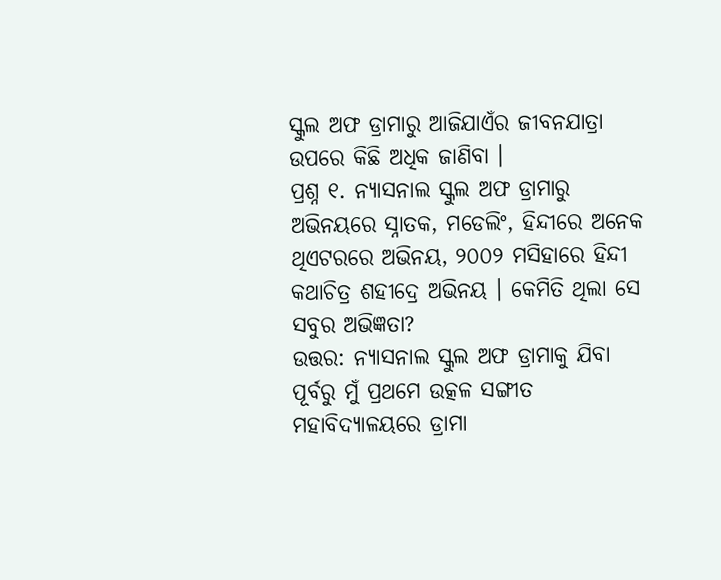ସ୍କୁଲ ଅଫ ଡ୍ରାମାରୁ ଆଜିଯାଏଁର ଜୀବନଯାତ୍ରା ଉପରେ କିଛି ଅଧିକ ଜାଣିବା ।
ପ୍ରଶ୍ନ ୧. ନ୍ୟାସନାଲ ସ୍କୁଲ ଅଫ ଡ୍ରାମାରୁ ଅଭିନୟରେ ସ୍ନାତକ, ମଡେଲିଂ, ହିନ୍ଦୀରେ ଅନେକ ଥିଏଟରରେ ଅଭିନୟ, ୨୦୦୨ ମସିହାରେ ହିନ୍ଦୀ କଥାଚିତ୍ର ଶହୀଦ୍ରେ ଅଭିନୟ । କେମିତି ଥିଲା ସେ ସବୁର ଅଭିଜ୍ଞତା?
ଉତ୍ତର: ନ୍ୟାସନାଲ ସ୍କୁଲ ଅଫ ଡ୍ରାମାକୁ ଯିବା ପୂର୍ବରୁ ମୁଁ ପ୍ରଥମେ ଉତ୍କଳ ସଙ୍ଗୀତ ମହାବିଦ୍ୟାଳୟରେ ଡ୍ରାମା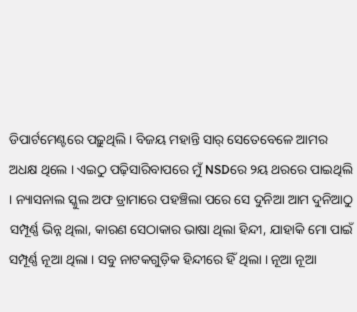ଡିପାର୍ଟମେଣ୍ଟରେ ପଢ଼ୁଥିଲି । ବିଜୟ ମହାନ୍ତି ସାର୍ ସେତେବେଳେ ଆମର ଅଧକ୍ଷ ଥିଲେ । ଏଇଠୁ ପଢ଼ିସାରିବାପରେ ମୁଁ NSDରେ ୨ୟ ଥରରେ ପାଇଥିଲି । ନ୍ୟାସନାଲ ସ୍କୁଲ ଅଫ ଡ୍ରାମାରେ ପହଞ୍ଚିଲା ପରେ ସେ ଦୁନିଆ ଆମ ଦୁନିଆଠୁ ସମ୍ପୂର୍ଣ୍ଣ ଭିନ୍ନ ଥିଲା, କାରଣ ସେଠାକାର ଭାଷା ଥିଲା ହିନ୍ଦୀ, ଯାହାକି ମୋ ପାଇଁ ସମ୍ପୂର୍ଣ୍ଣ ନୂଆ ଥିଲା । ସବୁ ନାଟକଗୁଡ଼ିକ ହିନ୍ଦୀରେ ହିଁ ଥିଲା । ନୂଆ ନୂଆ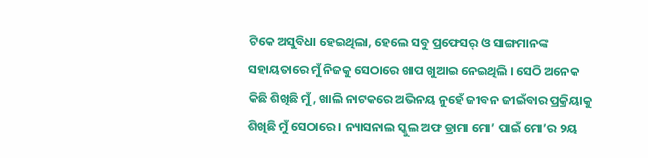ଟିକେ ଅସୁବିଧା ହେଇଥିଲା, ହେଲେ ସବୁ ପ୍ରଫେସର୍ ଓ ସାଙ୍ଗମାନଙ୍କ ସହାୟତାରେ ମୁଁ ନିଜକୁ ସେଠାରେ ଖାପ ଖୁଆଇ ନେଇଥିଲି । ସେଠି ଅନେକ କିଛି ଶିଖିଛି ମୁଁ, ଖାଲି ନାଟକରେ ଅଭିନୟ ନୁହେଁ ଜୀବନ ଜୀଇଁବାର ପ୍ରକ୍ରିୟାକୁ ଶିଖିଛି ମୁଁ ସେଠାରେ । ନ୍ୟାସନାଲ ସ୍କୁଲ ଅଫ ଡ୍ରାମା ମୋ’ ପାଇଁ ମୋ’ର ୨ୟ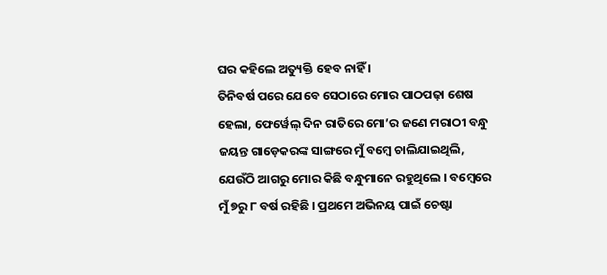ଘର କହିଲେ ଅତ୍ୟୁକ୍ତି ହେବ ନାହିଁ ।
ତିନିବର୍ଷ ପରେ ଯେବେ ସେଠାରେ ମୋର ପାଠପଢ଼ା ଶେଷ ହେଲା, ଫେର୍ୱେଲ୍ ଦିନ ରାତିରେ ମୋ’ର ଜଣେ ମରାଠୀ ବନ୍ଧୁ ଜୟନ୍ତ ଗାଡ଼େକରଙ୍କ ସାଙ୍ଗରେ ମୁଁ ବମ୍ବେ ଚାଲିଯାଇଥିଲି, ଯେଉଁଠି ଆଗରୁ ମୋର କିଛି ବନ୍ଧୁମାନେ ରହୁଥିଲେ । ବମ୍ବେରେ ମୁଁ ୭ରୁ ୮ ବର୍ଷ ରହିଛି । ପ୍ରଥମେ ଅଭିନୟ ପାଇଁ ଚେଷ୍ଟା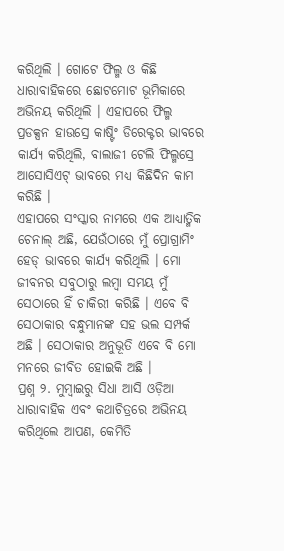କରିଥିଲି । ଗୋଟେ ଫିଲ୍ମ ଓ କିଛି ଧାରାବାହିକରେ ଛୋଟମୋଟ ଭୂମିକାରେ ଅଭିନୟ କରିଥିଲି । ଏହାପରେ ଫିଲ୍ମ ପ୍ରଡକ୍ସନ ହାଉସ୍ରେ କାଷ୍ଟିଂ ଡିରେକ୍ଟର ଭାବରେ କାର୍ଯ୍ୟ କରିଥିଲି, ବାଲାଜୀ ଟେଲି ଫିଲ୍ମସ୍ରେ ଆସୋସିଏଟ୍ ଭାବରେ ମଧ୍ୟ କିଛିଦିନ କାମ କରିଛି ।
ଏହାପରେ ସଂସ୍କାର ନାମରେ ଏକ ଆଧ୍ୟାତ୍ମିକ ଚେନାଲ୍ ଅଛି, ଯେଉଁଠାରେ ମୁଁ ପ୍ରୋଗ୍ରାମିଂ ହେଡ୍ ଭାବରେ କାର୍ଯ୍ୟ କରିଥିଲି । ମୋ ଜୀବନର ସବୁଠାରୁ ଲମ୍ବା ସମୟ ମୁଁ ସେଠାରେ ହିଁ ଚାକିରୀ କରିଛି । ଏବେ ବି ସେଠାକାର ବନ୍ଧୁମାନଙ୍କ ସହ ଭଲ ସମ୍ପର୍କ ଅଛି । ସେଠାକାର ଅନୁଭୂତି ଏବେ ବି ମୋ ମନରେ ଜୀବିତ ହୋଇକି ଅଛି ।
ପ୍ରଶ୍ନ ୨. ମୁମ୍ବାଇରୁ ସିଧା ଆସି ଓଡ଼ିଆ ଧାରାବାହିକ ଏବଂ କଥାଚିତ୍ରରେ ଅଭିନୟ କରିଥିଲେ ଆପଣ, କେମିତି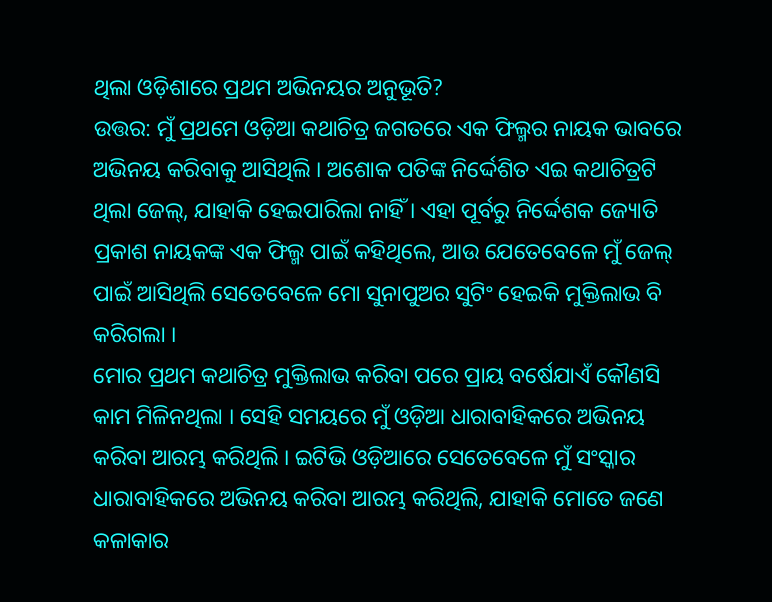ଥିଲା ଓଡ଼ିଶାରେ ପ୍ରଥମ ଅଭିନୟର ଅନୁଭୂତି?
ଉତ୍ତର: ମୁଁ ପ୍ରଥମେ ଓଡ଼ିଆ କଥାଚିତ୍ର ଜଗତରେ ଏକ ଫିଲ୍ମର ନାୟକ ଭାବରେ ଅଭିନୟ କରିବାକୁ ଆସିଥିଲି । ଅଶୋକ ପତିଙ୍କ ନିର୍ଦ୍ଦେଶିତ ଏଇ କଥାଚିତ୍ରଟି ଥିଲା ଜେଲ୍, ଯାହାକି ହେଇପାରିଲା ନାହିଁ । ଏହା ପୂର୍ବରୁ ନିର୍ଦ୍ଦେଶକ ଜ୍ୟୋତି ପ୍ରକାଶ ନାୟକଙ୍କ ଏକ ଫିଲ୍ମ ପାଇଁ କହିଥିଲେ, ଆଉ ଯେତେବେଳେ ମୁଁ ଜେଲ୍ ପାଇଁ ଆସିଥିଲି ସେତେବେଳେ ମୋ ସୁନାପୁଅର ସୁଟିଂ ହେଇକି ମୁକ୍ତିଲାଭ ବି କରିଗଲା ।
ମୋର ପ୍ରଥମ କଥାଚିତ୍ର ମୁକ୍ତିଲାଭ କରିବା ପରେ ପ୍ରାୟ ବର୍ଷେଯାଏଁ କୌଣସି କାମ ମିଳିନଥିଲା । ସେହି ସମୟରେ ମୁଁ ଓଡ଼ିଆ ଧାରାବାହିକରେ ଅଭିନୟ କରିବା ଆରମ୍ଭ କରିଥିଲି । ଇଟିଭି ଓଡ଼ିଆରେ ସେତେବେଳେ ମୁଁ ସଂସ୍କାର ଧାରାବାହିକରେ ଅଭିନୟ କରିବା ଆରମ୍ଭ କରିଥିଲି, ଯାହାକି ମୋତେ ଜଣେ କଳାକାର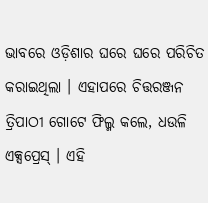ଭାବରେ ଓଡ଼ିଶାର ଘରେ ଘରେ ପରିଚିତ କରାଇଥିଲା । ଏହାପରେ ଚିତ୍ତରଞ୍ଜନ ତ୍ରିପାଠୀ ଗୋଟେ ଫିଲ୍ମ କଲେ, ଧଉଳି ଏକ୍ସପ୍ରେସ୍ । ଏହି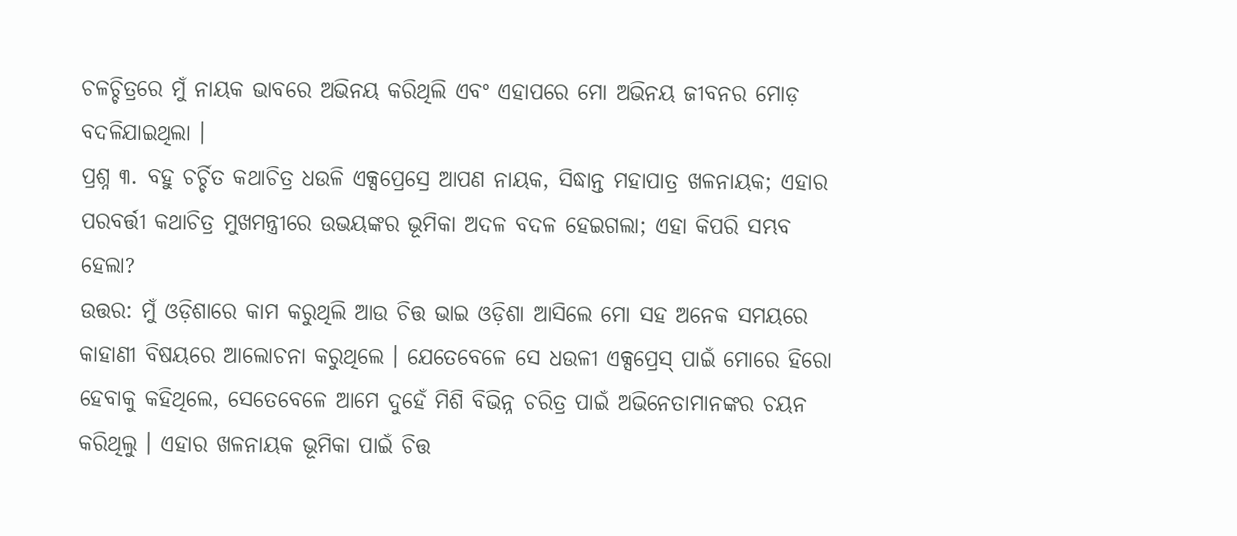ଚଳଚ୍ଚିତ୍ରରେ ମୁଁ ନାୟକ ଭାବରେ ଅଭିନୟ କରିଥିଲି ଏବଂ ଏହାପରେ ମୋ ଅଭିନୟ ଜୀବନର ମୋଡ଼ ବଦଳିଯାଇଥିଲା ।
ପ୍ରଶ୍ନ ୩. ବହୁ ଚର୍ଚ୍ଚିତ କଥାଚିତ୍ର ଧଉଳି ଏକ୍ସପ୍ରେସ୍ରେ ଆପଣ ନାୟକ, ସିଦ୍ଧାନ୍ତ ମହାପାତ୍ର ଖଳନାୟକ; ଏହାର ପରବର୍ତ୍ତୀ କଥାଚିତ୍ର ମୁଖମନ୍ତ୍ରୀରେ ଉଭୟଙ୍କର ଭୂମିକା ଅଦଳ ବଦଳ ହେଇଗଲା; ଏହା କିପରି ସମ୍ଭବ ହେଲା?
ଉତ୍ତର: ମୁଁ ଓଡ଼ିଶାରେ କାମ କରୁଥିଲି ଆଉ ଚିତ୍ତ ଭାଇ ଓଡ଼ିଶା ଆସିଲେ ମୋ ସହ ଅନେକ ସମୟରେ କାହାଣୀ ବିଷୟରେ ଆଲୋଚନା କରୁଥିଲେ । ଯେତେବେଳେ ସେ ଧଉଳୀ ଏକ୍ସପ୍ରେସ୍ ପାଇଁ ମୋରେ ହିରୋ ହେବାକୁ କହିଥିଲେ, ସେତେବେଳେ ଆମେ ଦୁହେଁ ମିଶି ବିଭିନ୍ନ ଚରିତ୍ର ପାଇଁ ଅଭିନେତାମାନଙ୍କର ଚୟନ କରିଥିଲୁ । ଏହାର ଖଳନାୟକ ଭୂମିକା ପାଇଁ ଚିତ୍ତ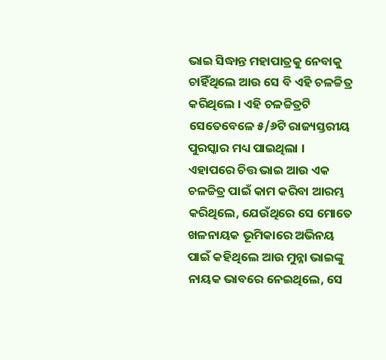ଭାଇ ସିଦ୍ଧାନ୍ତ ମହାପାତ୍ରକୁ ନେବାକୁ ଚାହିଁଥିଲେ ଆଉ ସେ ବି ଏହି ଚଳଚ୍ଚିତ୍ର କରିଥିଲେ । ଏହି ଚଳଚ୍ଚିତ୍ରଟି ସେତେବେଳେ ୫/୬ଟି ରାଜ୍ୟସ୍ତରୀୟ ପୁରସ୍କାର ମଧ୍ୟ ପାଇଥିଲା ।
ଏହାପରେ ଚିତ୍ତ ଭାଇ ଆଉ ଏକ ଚଳଚ୍ଚିତ୍ର ପାଇଁ କାମ କରିବା ଆରମ୍ଭ କରିଥିଲେ, ଯେଉଁଥିରେ ସେ ମୋତେ ଖଳନାୟକ ଭୂମିକାରେ ଅଭିନୟ ପାଇଁ କହିଥିଲେ ଆଉ ମୁନ୍ନା ଭାଇଙ୍କୁ ନାୟକ ଭାବରେ ନେଇଥିଲେ, ସେ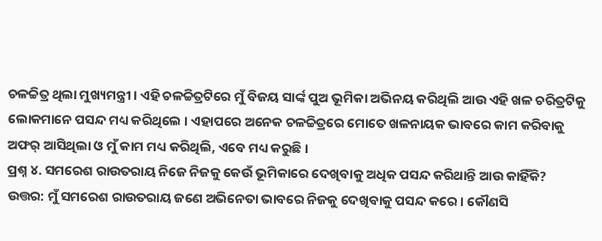ଚଳଚ୍ଚିତ୍ର ଥିଲା ମୁଖ୍ୟମନ୍ତ୍ରୀ । ଏହି ଚଳଚ୍ଚିତ୍ରଟିରେ ମୁଁ ବିଜୟ ସାର୍ଙ୍କ ପୁଅ ଭୂମିକା ଅଭିନୟ କରିଥିଲି ଆଉ ଏହି ଖଳ ଚରିତ୍ରଟିକୁ ଲୋକମାନେ ପସନ୍ଦ ମଧ୍ୟ କରିଥିଲେ । ଏହାପରେ ଅନେକ ଚଳଚ୍ଚିତ୍ରରେ ମୋତେ ଖଳନାୟକ ଭାବରେ କାମ କରିବାକୁ ଅଫର୍ ଆସିଥିଲା ଓ ମୁଁ କାମ ମଧ୍ୟ କରିଥିଲି, ଏବେ ମଧ୍ୟ କରୁଛି ।
ପ୍ରଶ୍ନ ୪. ସମରେଶ ରାଉତରାୟ ନିଜେ ନିଜକୁ କେଉଁ ଭୂମିକାରେ ଦେଖିବାକୁ ଅଧିକ ପସନ୍ଦ କରିଥାନ୍ତି ଆଉ କାହିଁକି?
ଉତ୍ତର: ମୁଁ ସମରେଶ ରାଉତରାୟ ଜଣେ ଅଭିନେତା ଭାବରେ ନିଜକୁ ଦେଖିବାକୁ ପସନ୍ଦ କରେ । କୌଣସି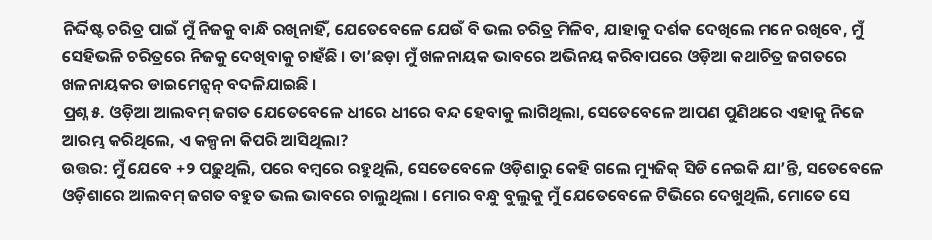ନିର୍ଦ୍ଦିଷ୍ଟ ଚରିତ୍ର ପାଇଁ ମୁଁ ନିଜକୁ ବାନ୍ଧି ରଖିନାହିଁ, ଯେତେବେଳେ ଯେଉଁ ବି ଭଲ ଚରିତ୍ର ମିଳିବ, ଯାହାକୁ ଦର୍ଶକ ଦେଖିଲେ ମନେ ରଖିବେ, ମୁଁ ସେହିଭଳି ଚରିତ୍ରରେ ନିଜକୁ ଦେଖିବାକୁ ଚାହଁଛି । ତା’ଛଡ଼ା ମୁଁ ଖଳନାୟକ ଭାବରେ ଅଭିନୟ କରିବାପରେ ଓଡ଼ିଆ କଥାଚିତ୍ର ଜଗତରେ ଖଳନାୟକର ଡାଇମେନ୍ସନ୍ ବଦଳିଯାଇଛି ।
ପ୍ରଶ୍ନ ୫. ଓଡ଼ିଆ ଆଲବମ୍ ଜଗତ ଯେତେବେଳେ ଧୀରେ ଧୀରେ ବନ୍ଦ ହେବାକୁ ଲାଗିଥିଲା, ସେତେବେଳେ ଆପଣ ପୁଣିଥରେ ଏହାକୁ ନିଜେ ଆରମ୍ଭ କରିଥିଲେ, ଏ କଳ୍ପନା କିପରି ଆସିଥିଲା?
ଉତ୍ତର: ମୁଁ ଯେବେ +୨ ପଢ଼ୁଥିଲି, ପରେ ବମ୍ବରେ ରହୁଥିଲି, ସେତେବେଳେ ଓଡ଼ିଶାରୁ କେହି ଗଲେ ମ୍ୟୁଜିକ୍ ସିଡି ନେଇକି ଯା’ନ୍ତି, ସତେବେଳେ ଓଡ଼ିଶାରେ ଆଲବମ୍ ଜଗତ ବହୁତ ଭଲ ଭାବରେ ଚାଲୁଥିଲା । ମୋର ବନ୍ଧୁ ବୁଲୁକୁ ମୁଁ ଯେତେବେଳେ ଟିଭିରେ ଦେଖୁଥିଲି, ମୋତେ ସେ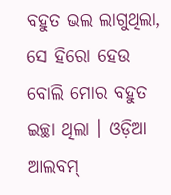ବହୁତ ଭଲ ଲାଗୁଥିଲା, ସେ ହିରୋ ହେଉ ବୋଲି ମୋର ବହୁତ ଇଚ୍ଛା ଥିଲା । ଓଡ଼ିଆ ଆଲବମ୍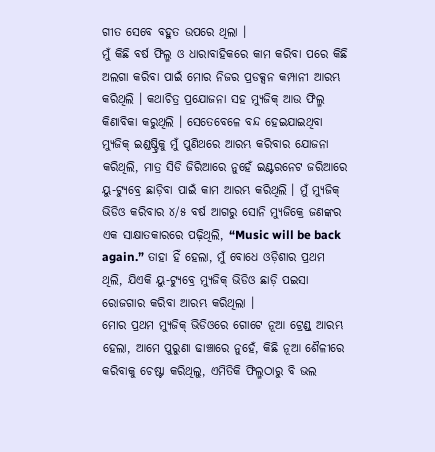ଗୀତ ସେବେ ବହୁତ ଉପରେ ଥିଲା ।
ମୁଁ କିଛି ବର୍ଷ ଫିଲ୍ମ ଓ ଧାରାବାହିକରେ କାମ କରିବା ପରେ କିଛି ଅଲଗା କରିବା ପାଇଁ ମୋର ନିଜର ପ୍ରଡକ୍ସନ କମ୍ପାନୀ ଆରମ୍ଭ କରିଥିଲି । କଥାଚିତ୍ର ପ୍ରଯୋଜନା ସହ ମ୍ୟୁଜିକ୍ ଆଉ ଫିଲ୍ମ କିଣାବିକା କରୁଥିଲି । ସେତେବେଳେ ବନ୍ଦ ହେଇଯାଇଥିବା ମ୍ୟୁଜିକ୍ ଇଣ୍ଡଷ୍ଟ୍ରିକୁ ମୁଁ ପୁଣିଥରେ ଆରମ୍ଭ କରିବାର ଯୋଜନା କରିଥିଲି, ମାତ୍ର ସିଡି ଜିରିଆରେ ନୁହେଁ ଇଣ୍ଟରନେଟ ଜରିଆରେ ୟୁ-ଟ୍ୟୁବ୍ରେ ଛାଡ଼ିବା ପାଇଁ କାମ ଆରମ୍ଭ କରିଥିଲି । ମୁଁ ମ୍ୟୁଜିକ୍ ଭିଡିଓ କରିବାର ୪/୫ ବର୍ଷ ଆଗରୁ ସୋନି ମ୍ୟୁଜିକ୍ରେ ଜଣଙ୍କର ଏକ ସାକ୍ଷାତକାରରେ ପଢ଼ିଥିଲି, “Music will be back again.” ତାହା ହିଁ ହେଲା, ମୁଁ ବୋଧେ ଓଡ଼ିଶାର ପ୍ରଥମ ଥିଲି, ଯିଏକି ୟୁ-ଟ୍ୟୁବ୍ରେ ମ୍ୟୁଜିକ୍ ଭିଡିଓ ଛାଡ଼ି ପଇସା ରୋଜଗାର କରିବା ଆରମ୍ଭ କରିଥିଲା ।
ମୋର ପ୍ରଥମ ମ୍ୟୁଜିକ୍ ଭିଡିଓରେ ଗୋଟେ ନୂଆ ଟ୍ରେଣ୍ଡ୍ ଆରମ୍ଭ ହେଲା, ଆମେ ପୁରୁଣା ଢାଞ୍ଚାରେ ନୁହେଁ, କିଛି ନୂଆ ଶୈଳୀରେ କରିବାକୁ ଚେଷ୍ଟା କରିଥିଲୁ, ଏମିତିକି ଫିଲ୍ମଠାରୁ ବି ଭଲ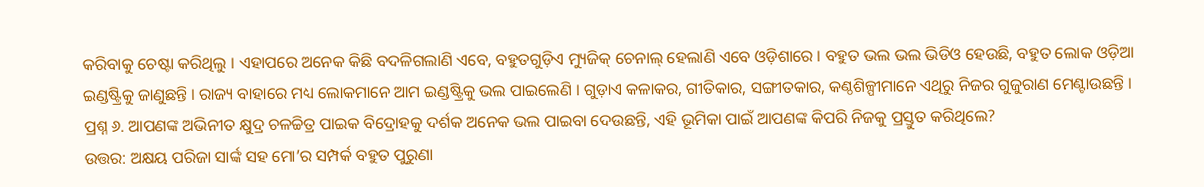କରିବାକୁ ଚେଷ୍ଟା କରିଥିଲୁ । ଏହାପରେ ଅନେକ କିଛି ବଦଳିଗଲାଣି ଏବେ, ବହୁତଗୁଡ଼ିଏ ମ୍ୟୁଜିକ୍ ଚେନାଲ୍ ହେଲାଣି ଏବେ ଓଡ଼ିଶାରେ । ବହୁତ ଭଲ ଭଲ ଭିଡିଓ ହେଉଛି, ବହୁତ ଲୋକ ଓଡ଼ିଆ ଇଣ୍ଡଷ୍ଟ୍ରିକୁ ଜାଣୁଛନ୍ତି । ରାଜ୍ୟ ବାହାରେ ମଧ୍ୟ ଲୋକମାନେ ଆମ ଇଣ୍ଡଷ୍ଟ୍ରିକୁ ଭଲ ପାଇଲେଣି । ଗୁଡ଼ାଏ କଳାକର, ଗୀତିକାର, ସଙ୍ଗୀତକାର, କଣ୍ଠଶିଳ୍ପୀମାନେ ଏଥିରୁ ନିଜର ଗୁଜୁରାଣ ମେଣ୍ଟାଉଛନ୍ତି ।
ପ୍ରଶ୍ନ ୬. ଆପଣଙ୍କ ଅଭିନୀତ କ୍ଷୁଦ୍ର ଚଳଚ୍ଚିତ୍ର ପାଇକ ବିଦ୍ରୋହକୁ ଦର୍ଶକ ଅନେକ ଭଲ ପାଇବା ଦେଉଛନ୍ତି, ଏହି ଭୂମିକା ପାଇଁ ଆପଣଙ୍କ କିପରି ନିଜକୁ ପ୍ରସ୍ତୁତ କରିଥିଲେ?
ଉତ୍ତର: ଅକ୍ଷୟ ପରିଜା ସାର୍ଙ୍କ ସହ ମୋ’ର ସମ୍ପର୍କ ବହୁତ ପୁରୁଣା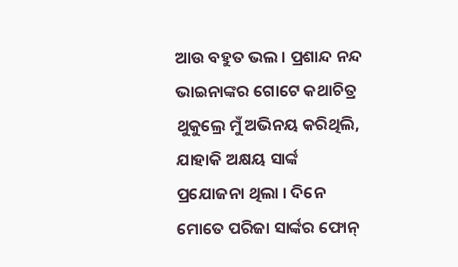ଆଉ ବହୁତ ଭଲ । ପ୍ରଶାନ୍ଦ ନନ୍ଦ ଭାଇନାଙ୍କର ଗୋଟେ କଥାଚିତ୍ର ଥୁକୁଲ୍ରେ ମୁଁ ଅଭିନୟ କରିଥିଲି, ଯାହାକି ଅକ୍ଷୟ ସାର୍ଙ୍କ ପ୍ରଯୋଜନା ଥିଲା । ଦିନେ ମୋତେ ପରିଜା ସାର୍ଙ୍କର ଫୋନ୍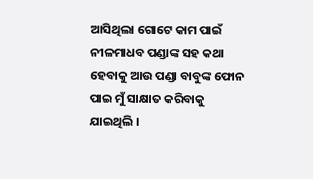ଆସିଥିଲା ଗୋଟେ କାମ ପାଇଁ ନୀଳମାଧବ ପଣ୍ଡାଙ୍କ ସହ କଥା ହେବାକୁ ଆଉ ପଣ୍ଡା ବାବୁଙ୍କ ଫୋନ ପାଇ ମୁଁ ସାକ୍ଷାତ କରିବାକୁ ଯାଇଥିଲି ।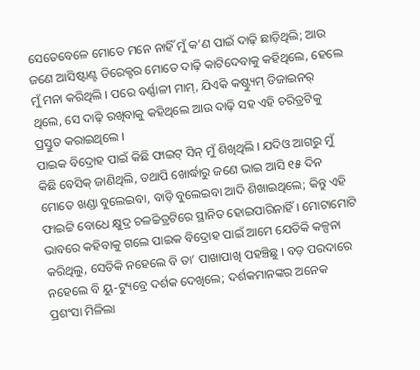ସେତେବେଳେ ମୋତେ ମନେ ନାହିଁ ମୁଁ କ’ଣ ପାଇଁ ଦାଢ଼ି ଛାଡ଼ିଥିଲି; ଆଉ ଜଣେ ଆସିଷ୍ଟାଣ୍ଟ ଡିରେକ୍ଟର ମୋତେ ଦାଢ଼ି କାଟିଦେବାକୁ କହିଥିଲେ, ହେଲେ ମୁଁ ମନା କରିଥିଲି । ପରେ ବର୍ଣ୍ଣାଳୀ ମାମ୍, ଯିଏକି କଷ୍ଟ୍ୟୁମ୍ ଡିଜାଇନର୍ ଥିଲେ, ସେ ଦାଢ଼ି ରଖିବାକୁ କହିଥିଲେ ଆଉ ଦାଢ଼ି ସହ ଏହି ଚରିତ୍ରଟିକୁ ପ୍ରସ୍ତୁତ କରାଇଥିଲେ ।
ପାଇକ ବିଦ୍ରୋହ ପାଇଁ କିଛି ଫାଇଟ୍ ସିନ୍ ମୁଁ ଶିଖିଥିଲି । ଯଦିଓ ଆଗରୁ ମୁଁ କିଛି ବେସିକ୍ ଜାଣିଥିଲି, ତଥାପି ଖୋର୍ଦ୍ଧାରୁ ଜଣେ ଭାଇ ଆସି ୧୫ ଦିନ ମୋତେ ଖଣ୍ଡା ବୁଲେଇବା, ବାଡ଼ି ବୁଲେଇବା ଆଦି ଶିଖାଇଥିଲେ; କିନ୍ତୁ ଏହି ଫାଇଟ୍ଟି ବୋଧେ କ୍ଷୁଦ୍ର ଚଳଚ୍ଚିତ୍ରଟିରେ ସ୍ଥାନିତ ହୋଇପାରିନାହିଁ । ମୋଟାମୋଟି ଭାବରେ କହିବାକୁ ଗଲେ ପାଇକ ବିଦ୍ରୋହ ପାଇଁ ଆମେ ଯେତିକି କଳ୍ପନା କରିଥିଲୁ, ସେତିକି ନହେଲେ ବି ତା’ ପାଖାପାଖି ପହଞ୍ଚିଛୁ । ବଡ଼ ପରଦାରେ ନହେଲେ ବି ୟୁ-ଟ୍ୟୁବ୍ରେ ଦର୍ଶକ ଦେଖିଲେ; ଦର୍ଶକମାନଙ୍କର ଅନେକ ପ୍ରଶଂସା ମିଳିଲା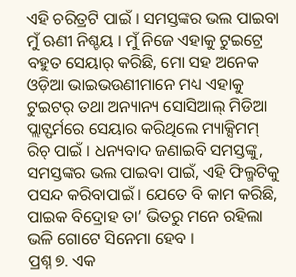ଏହି ଚରିତ୍ରଟି ପାଇଁ । ସମସ୍ତଙ୍କର ଭଲ ପାଇବା ମୁଁ ଋଣୀ ନିଶ୍ଚୟ । ମୁଁ ନିଜେ ଏହାକୁ ଟୁଇଟ୍ରେ ବହୁତ ସେୟାର୍ କରିଛି, ମୋ ସହ ଅନେକ ଓଡ଼ିଆ ଭାଇଭଉଣୀମାନେ ମଧ୍ୟ ଏହାକୁ ଟୁଇଟର୍ ତଥା ଅନ୍ୟାନ୍ୟ ସୋସିଆଲ୍ ମିଡିଆ ପ୍ଲାଟ୍ଫର୍ମରେ ସେୟାର କରିଥିଲେ ମ୍ୟାକ୍ସିମମ୍ ରିଚ୍ ପାଇଁ । ଧନ୍ୟବାଦ ଜଣାଇବି ସମସ୍ତଙ୍କୁ, ସମସ୍ତଙ୍କର ଭଲ ପାଇବା ପାଇଁ, ଏହି ଫିଲ୍ମଟିକୁ ପସନ୍ଦ କରିବାପାଇଁ । ଯେତେ ବି କାମ କରିଛି, ପାଇକ ବିଦ୍ରୋହ ତା’ ଭିତରୁ ମନେ ରହିଲା ଭଳି ଗୋଟେ ସିନେମା ହେବ ।
ପ୍ରଶ୍ନ ୭. ଏକ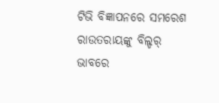ଟିଭି ବିଜ୍ଞାପନରେ ସମରେଶ ରାଉତରାୟଙ୍କୁ ବିଲ୍ଡର୍ ଭାବରେ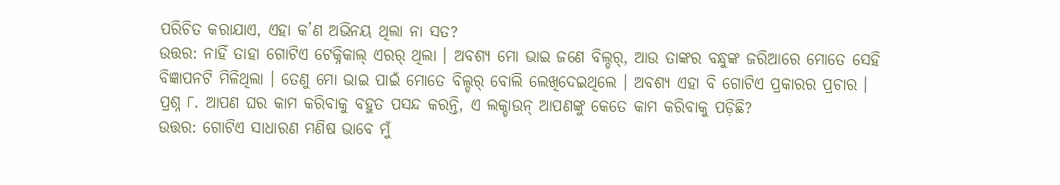ପରିଚିତ କରାଯାଏ, ଏହା କ’ଣ ଅଭିନୟ ଥିଲା ନା ସତ?
ଉତ୍ତର: ନାହିଁ ତାହା ଗୋଟିଏ ଟେକ୍ନିକାଲ୍ ଏରର୍ ଥିଲା । ଅବଶ୍ୟ ମୋ ଭାଇ ଜଣେ ବିଲ୍ଡର୍, ଆଉ ତାଙ୍କର ବନ୍ଧୁଙ୍କ ଜରିଆରେ ମୋତେ ସେହି ବିଜ୍ଞାପନଟି ମିଳିଥିଲା । ତେଣୁ ମୋ ଭାଇ ପାଇଁ ମୋତେ ବିଲ୍ଡର୍ ବୋଲି ଲେଖିଦେଇଥିଲେ । ଅବଶ୍ୟ ଏହା ବି ଗୋଟିଏ ପ୍ରକାରର ପ୍ରଚାର ।
ପ୍ରଶ୍ନ ୮. ଆପଣ ଘର କାମ କରିବାକୁ ବହୁତ ପସନ୍ଦ କରନ୍ତି, ଏ ଲକ୍ଡାଉନ୍ ଆପଣଙ୍କୁ କେତେ କାମ କରିବାକୁ ପଡ଼ିଛି?
ଉତ୍ତର: ଗୋଟିଏ ସାଧାରଣ ମଣିଷ ଭାବେ ମୁଁ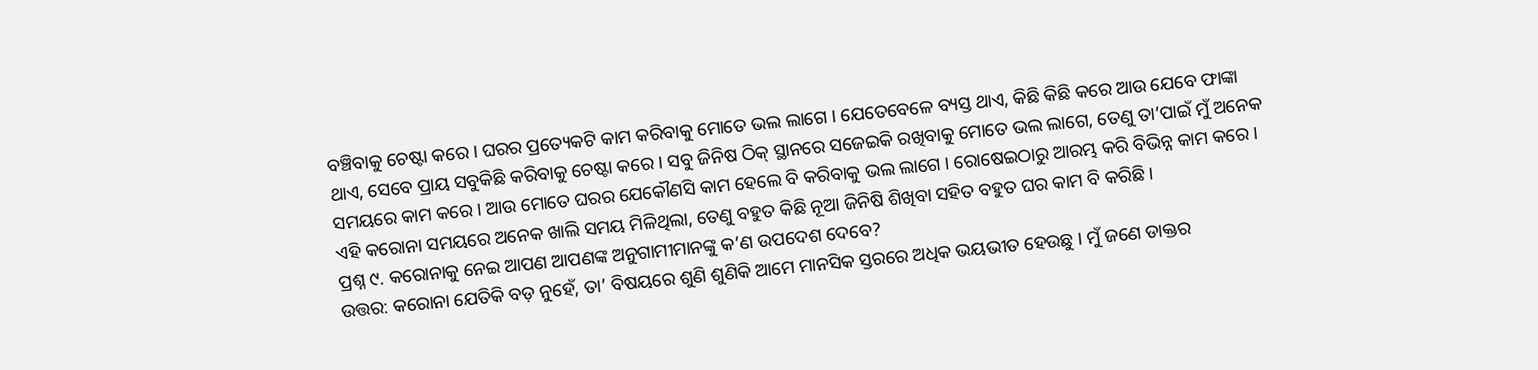ବଞ୍ଚିବାକୁ ଚେଷ୍ଟା କରେ । ଘରର ପ୍ରତ୍ୟେକଟି କାମ କରିବାକୁ ମୋତେ ଭଲ ଲାଗେ । ଯେତେବେଳେ ବ୍ୟସ୍ତ ଥାଏ, କିଛି କିଛି କରେ ଆଉ ଯେବେ ଫାଙ୍କା ଥାଏ, ସେବେ ପ୍ରାୟ ସବୁକିଛି କରିବାକୁ ଚେଷ୍ଟା କରେ । ସବୁ ଜିନିଷ ଠିକ୍ ସ୍ଥାନରେ ସଜେଇକି ରଖିବାକୁ ମୋତେ ଭଲ ଲାଗେ, ତେଣୁ ତା’ପାଇଁ ମୁଁ ଅନେକ ସମୟରେ କାମ କରେ । ଆଉ ମୋତେ ଘରର ଯେକୌଣସି କାମ ହେଲେ ବି କରିବାକୁ ଭଲ ଲାଗେ । ରୋଷେଇଠାରୁ ଆରମ୍ଭ କରି ବିଭିନ୍ନ କାମ କରେ । ଏହି କରୋନା ସମୟରେ ଅନେକ ଖାଲି ସମୟ ମିଳିଥିଲା, ତେଣୁ ବହୁତ କିଛି ନୂଆ ଜିନିଷି ଶିଖିବା ସହିତ ବହୁତ ଘର କାମ ବି କରିଛି ।
ପ୍ରଶ୍ନ ୯. କରୋନାକୁ ନେଇ ଆପଣ ଆପଣଙ୍କ ଅନୁଗାମୀମାନଙ୍କୁ କ’ଣ ଉପଦେଶ ଦେବେ?
ଉତ୍ତର: କରୋନା ଯେତିକି ବଡ଼ ନୁହେଁ, ତା’ ବିଷୟରେ ଶୁଣି ଶୁଣିକି ଆମେ ମାନସିକ ସ୍ତରରେ ଅଧିକ ଭୟଭୀତ ହେଉଛୁ । ମୁଁ ଜଣେ ଡାକ୍ତର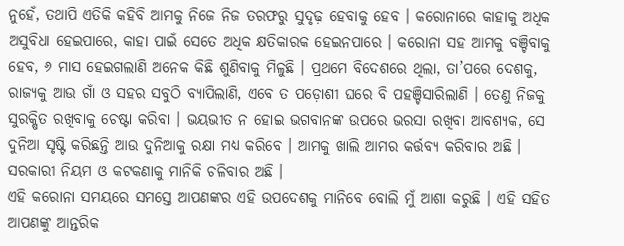ନୁହେଁ, ତଥାପି ଏତିକି କହିବି ଆମକୁ ନିଜେ ନିଜ ତରଫରୁ ସୁଦୃଢ଼ ହେବାକୁ ହେବ । କରୋନାରେ କାହାକୁ ଅଧିକ ଅସୁବିଧା ହେଇପାରେ, କାହା ପାଇଁ ସେତେ ଅଧିକ କ୍ଷତିକାରକ ହେଇନପାରେ । କରୋନା ସହ ଆମକୁ ବଞ୍ଚିବାକୁ ହେବ, ୬ ମାସ ହେଇଗଲାଣି ଅନେକ କିଛି ଶୁଣିବାକୁ ମିଳୁଛି । ପ୍ରଥମେ ବିଦେଶରେ ଥିଲା, ତା’ପରେ ଦେଶକୁ, ରାଜ୍ୟକୁ ଆଉ ଗାଁ ଓ ସହର ସବୁଠି ବ୍ୟାପିଲାଣି, ଏବେ ତ ପଡ଼ୋଶୀ ଘରେ ବି ପହଞ୍ଚିସାରିଲାଣି । ତେଣୁ ନିଜକୁ ସୁରକ୍ଷିତ ରଖିବାକୁ ଚେଷ୍ଟା କରିବା । ଭୟଭୀତ ନ ହୋଇ ଭଗବାନଙ୍କ ଉପରେ ଭରସା ରଖିବା ଆବଶ୍ୟକ, ସେ ଦୁନିଆ ସୃଷ୍ଟି କରିଛନ୍ତି ଆଉ ଦୁନିଆକୁ ରକ୍ଷା ମଧ୍ୟ କରିବେ । ଆମକୁ ଖାଲି ଆମର କର୍ତ୍ତବ୍ୟ କରିବାର ଅଛି । ସରକାରୀ ନିୟମ ଓ କଟକଣାକୁ ମାନିକି ଚଳିବାର ଅଛି ।
ଏହି କରୋନା ସମୟରେ ସମସ୍ତେ ଆପଣଙ୍କର ଏହି ଉପଦେଶକୁ ମାନିବେ ବୋଲି ମୁଁ ଆଶା କରୁଛି । ଏହି ସହିତ ଆପଣଙ୍କୁ ଆନ୍ତରିକ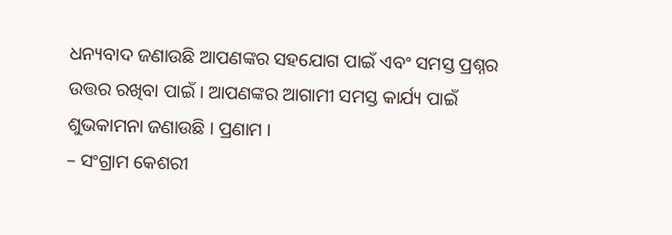ଧନ୍ୟବାଦ ଜଣାଉଛି ଆପଣଙ୍କର ସହଯୋଗ ପାଇଁ ଏବଂ ସମସ୍ତ ପ୍ରଶ୍ନର ଉତ୍ତର ରଖିବା ପାଇଁ । ଆପଣଙ୍କର ଆଗାମୀ ସମସ୍ତ କାର୍ଯ୍ୟ ପାଇଁ ଶୁଭକାମନା ଜଣାଉଛି । ପ୍ରଣାମ ।
– ସଂଗ୍ରାମ କେଶରୀ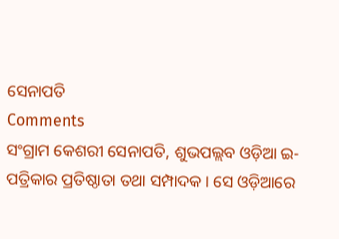ସେନାପତି
Comments
ସଂଗ୍ରାମ କେଶରୀ ସେନାପତି, ଶୁଭପଲ୍ଲବ ଓଡ଼ିଆ ଇ-ପତ୍ରିକାର ପ୍ରତିଷ୍ଠାତା ତଥା ସମ୍ପାଦକ । ସେ ଓଡ଼ିଆରେ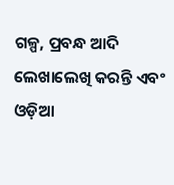ଗଳ୍ପ, ପ୍ରବନ୍ଧ ଆଦି ଲେଖାଲେଖି କରନ୍ତି ଏବଂ ଓଡ଼ିଆ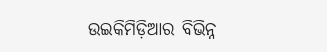ଉଇକିମିଡ଼ିଆର ବିଭିନ୍ନ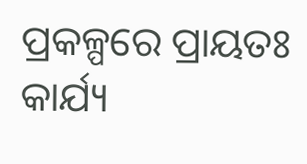ପ୍ରକଳ୍ପରେ ପ୍ରାୟତଃ କାର୍ଯ୍ୟ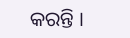କରନ୍ତି ।